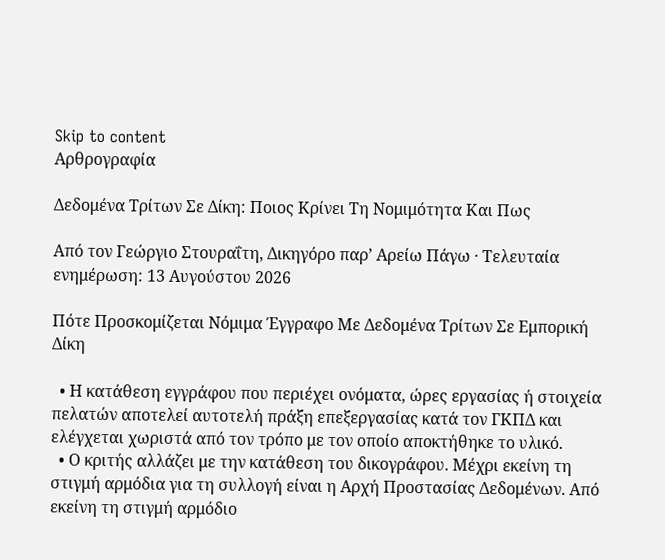Skip to content
Αρθρογραφία

Δεδομένα Τρίτων Σε Δίκη: Ποιος Κρίνει Τη Νομιμότητα Και Πως

Από τον Γεώργιο Στουραΐτη, Δικηγόρο παρ’ Αρείω Πάγω · Τελευταία ενημέρωση: 13 Αυγούστου 2026

Πότε Προσκομίζεται Νόμιμα Έγγραφο Με Δεδομένα Τρίτων Σε Εμπορική Δίκη

  • Η κατάθεση εγγράφου που περιέχει ονόματα, ώρες εργασίας ή στοιχεία πελατών αποτελεί αυτοτελή πράξη επεξεργασίας κατά τον ΓΚΠΔ και ελέγχεται χωριστά από τον τρόπο με τον οποίο αποκτήθηκε το υλικό.
  • Ο κριτής αλλάζει με την κατάθεση του δικογράφου. Μέχρι εκείνη τη στιγμή αρμόδια για τη συλλογή είναι η Αρχή Προστασίας Δεδομένων. Από εκείνη τη στιγμή αρμόδιο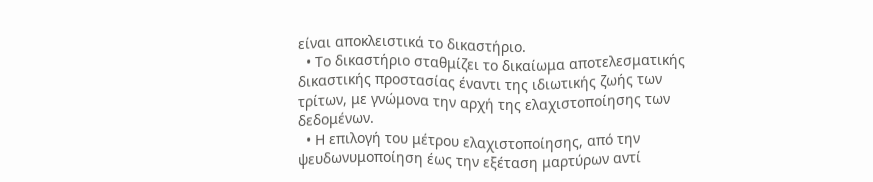είναι αποκλειστικά το δικαστήριο.
  • Το δικαστήριο σταθμίζει το δικαίωμα αποτελεσματικής δικαστικής προστασίας έναντι της ιδιωτικής ζωής των τρίτων, με γνώμονα την αρχή της ελαχιστοποίησης των δεδομένων.
  • Η επιλογή του μέτρου ελαχιστοποίησης, από την ψευδωνυμοποίηση έως την εξέταση μαρτύρων αντί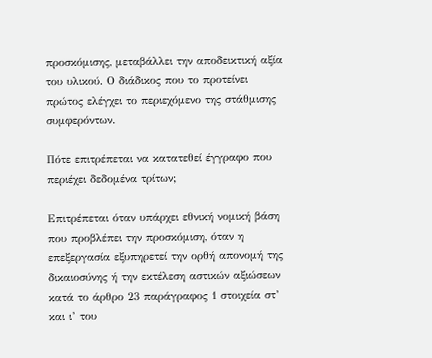προσκόμισης, μεταβάλλει την αποδεικτική αξία του υλικού. Ο διάδικος που το προτείνει πρώτος ελέγχει το περιεχόμενο της στάθμισης συμφερόντων.

Πότε επιτρέπεται να κατατεθεί έγγραφο που περιέχει δεδομένα τρίτων;

Επιτρέπεται όταν υπάρχει εθνική νομική βάση που προβλέπει την προσκόμιση, όταν η επεξεργασία εξυπηρετεί την ορθή απονομή της δικαιοσύνης ή την εκτέλεση αστικών αξιώσεων κατά το άρθρο 23 παράγραφος 1 στοιχεία στ’ και ι’ του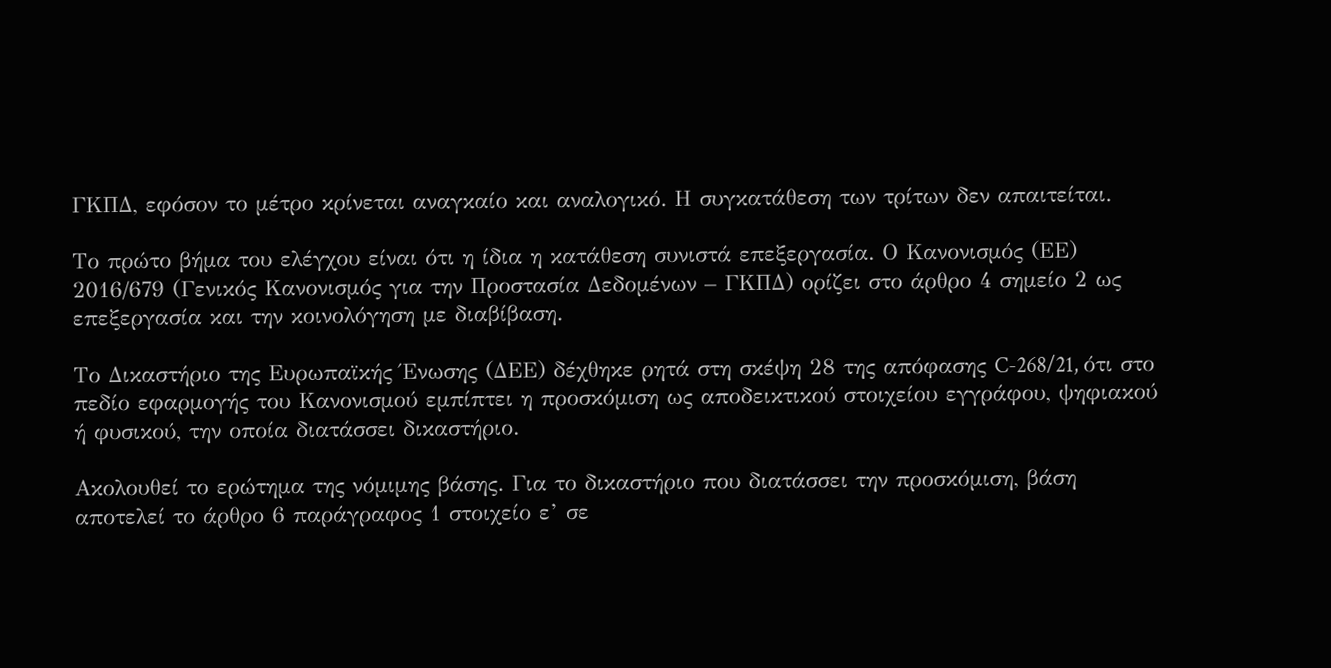ΓΚΠΔ, εφόσον το μέτρο κρίνεται αναγκαίο και αναλογικό. Η συγκατάθεση των τρίτων δεν απαιτείται.

Το πρώτο βήμα του ελέγχου είναι ότι η ίδια η κατάθεση συνιστά επεξεργασία. Ο Κανονισμός (ΕΕ) 2016/679 (Γενικός Κανονισμός για την Προστασία Δεδομένων – ΓΚΠΔ) ορίζει στο άρθρο 4 σημείο 2 ως επεξεργασία και την κοινολόγηση με διαβίβαση.

Το Δικαστήριο της Ευρωπαϊκής Ένωσης (ΔΕΕ) δέχθηκε ρητά στη σκέψη 28 της απόφασης C-268/21, ότι στο πεδίο εφαρμογής του Κανονισμού εμπίπτει η προσκόμιση ως αποδεικτικού στοιχείου εγγράφου, ψηφιακού ή φυσικού, την οποία διατάσσει δικαστήριο.

Ακολουθεί το ερώτημα της νόμιμης βάσης. Για το δικαστήριο που διατάσσει την προσκόμιση, βάση αποτελεί το άρθρο 6 παράγραφος 1 στοιχείο ε’ σε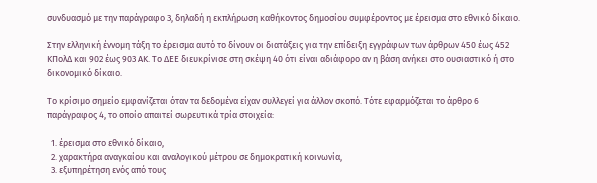συνδυασμό με την παράγραφο 3, δηλαδή η εκπλήρωση καθήκοντος δημοσίου συμφέροντος με έρεισμα στο εθνικό δίκαιο.

Στην ελληνική έννομη τάξη το έρεισμα αυτό το δίνουν οι διατάξεις για την επίδειξη εγγράφων των άρθρων 450 έως 452 ΚΠολΔ και 902 έως 903 ΑΚ. Το ΔΕΕ διευκρίνισε στη σκέψη 40 ότι είναι αδιάφορο αν η βάση ανήκει στο ουσιαστικό ή στο δικονομικό δίκαιο.

Το κρίσιμο σημείο εμφανίζεται όταν τα δεδομένα είχαν συλλεγεί για άλλον σκοπό. Τότε εφαρμόζεται το άρθρο 6 παράγραφος 4, το οποίο απαιτεί σωρευτικά τρία στοιχεία:

  1. έρεισμα στο εθνικό δίκαιο,
  2. χαρακτήρα αναγκαίου και αναλογικού μέτρου σε δημοκρατική κοινωνία,
  3. εξυπηρέτηση ενός από τους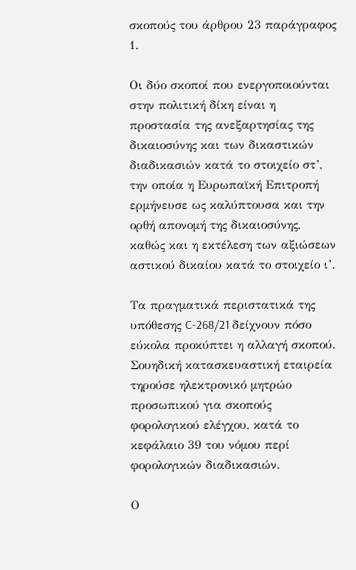σκοπούς του άρθρου 23 παράγραφος 1.

Οι δύο σκοποί που ενεργοποιούνται στην πολιτική δίκη είναι η προστασία της ανεξαρτησίας της δικαιοσύνης και των δικαστικών διαδικασιών κατά το στοιχείο στ’, την οποία η Ευρωπαϊκή Επιτροπή ερμήνευσε ως καλύπτουσα και την ορθή απονομή της δικαιοσύνης, καθώς και η εκτέλεση των αξιώσεων αστικού δικαίου κατά το στοιχείο ι’.

Τα πραγματικά περιστατικά της υπόθεσης C-268/21 δείχνουν πόσο εύκολα προκύπτει η αλλαγή σκοπού. Σουηδική κατασκευαστική εταιρεία τηρούσε ηλεκτρονικό μητρώο προσωπικού για σκοπούς φορολογικού ελέγχου, κατά το κεφάλαιο 39 του νόμου περί φορολογικών διαδικασιών.

Ο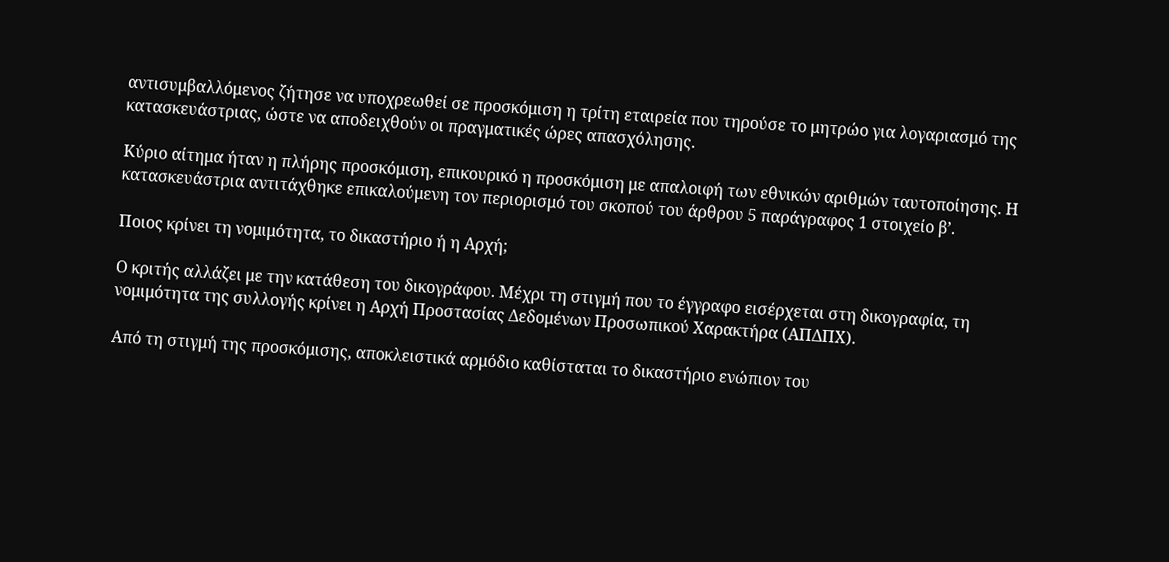αντισυμβαλλόμενος ζήτησε να υποχρεωθεί σε προσκόμιση η τρίτη εταιρεία που τηρούσε το μητρώο για λογαριασμό της κατασκευάστριας, ώστε να αποδειχθούν οι πραγματικές ώρες απασχόλησης.

Κύριο αίτημα ήταν η πλήρης προσκόμιση, επικουρικό η προσκόμιση με απαλοιφή των εθνικών αριθμών ταυτοποίησης. Η κατασκευάστρια αντιτάχθηκε επικαλούμενη τον περιορισμό του σκοπού του άρθρου 5 παράγραφος 1 στοιχείο β’.

Ποιος κρίνει τη νομιμότητα, το δικαστήριο ή η Αρχή;

Ο κριτής αλλάζει με την κατάθεση του δικογράφου. Μέχρι τη στιγμή που το έγγραφο εισέρχεται στη δικογραφία, τη νομιμότητα της συλλογής κρίνει η Αρχή Προστασίας Δεδομένων Προσωπικού Χαρακτήρα (ΑΠΔΠΧ).

Από τη στιγμή της προσκόμισης, αποκλειστικά αρμόδιο καθίσταται το δικαστήριο ενώπιον του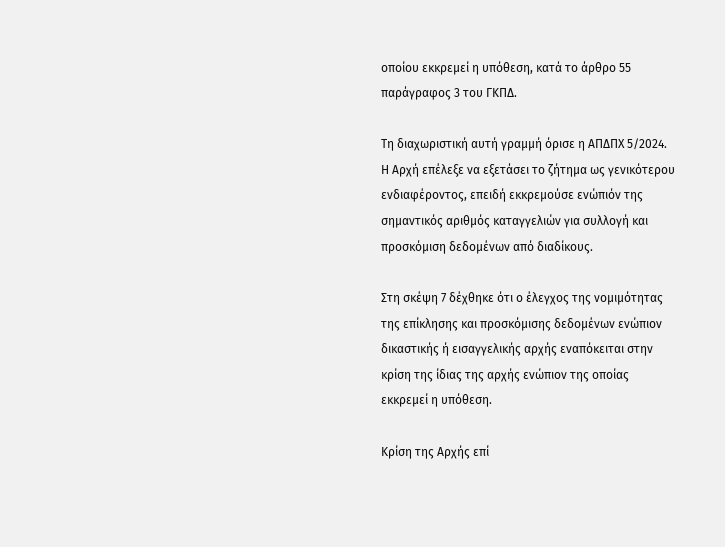οποίου εκκρεμεί η υπόθεση, κατά το άρθρο 55 παράγραφος 3 του ΓΚΠΔ.

Τη διαχωριστική αυτή γραμμή όρισε η ΑΠΔΠΧ 5/2024. Η Αρχή επέλεξε να εξετάσει το ζήτημα ως γενικότερου ενδιαφέροντος, επειδή εκκρεμούσε ενώπιόν της σημαντικός αριθμός καταγγελιών για συλλογή και προσκόμιση δεδομένων από διαδίκους.

Στη σκέψη 7 δέχθηκε ότι ο έλεγχος της νομιμότητας της επίκλησης και προσκόμισης δεδομένων ενώπιον δικαστικής ή εισαγγελικής αρχής εναπόκειται στην κρίση της ίδιας της αρχής ενώπιον της οποίας εκκρεμεί η υπόθεση.

Κρίση της Αρχής επί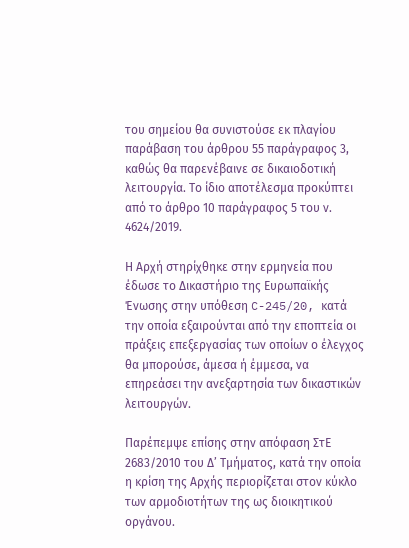του σημείου θα συνιστούσε εκ πλαγίου παράβαση του άρθρου 55 παράγραφος 3, καθώς θα παρενέβαινε σε δικαιοδοτική λειτουργία. Το ίδιο αποτέλεσμα προκύπτει από το άρθρο 10 παράγραφος 5 του ν. 4624/2019.

Η Αρχή στηρίχθηκε στην ερμηνεία που έδωσε το Δικαστήριο της Ευρωπαϊκής Ένωσης στην υπόθεση C-245/20, κατά την οποία εξαιρούνται από την εποπτεία οι πράξεις επεξεργασίας των οποίων ο έλεγχος θα μπορούσε, άμεσα ή έμμεσα, να επηρεάσει την ανεξαρτησία των δικαστικών λειτουργών.

Παρέπεμψε επίσης στην απόφαση ΣτΕ 2683/2010 του Δ’ Τμήματος, κατά την οποία η κρίση της Αρχής περιορίζεται στον κύκλο των αρμοδιοτήτων της ως διοικητικού οργάνου.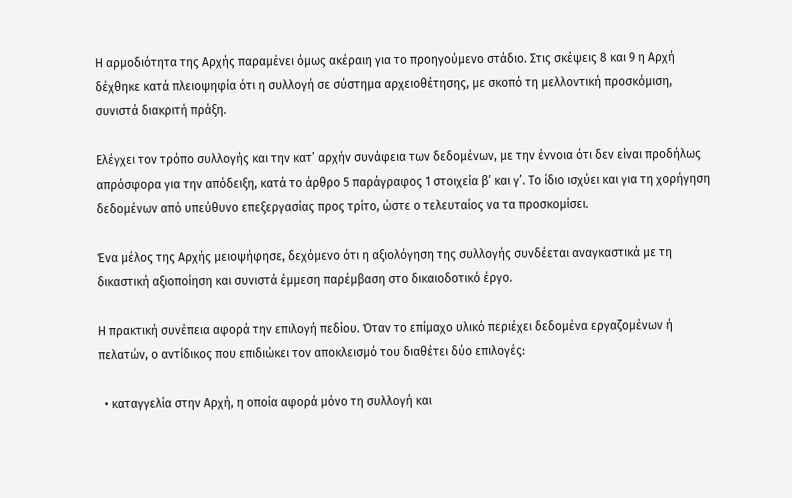Η αρμοδιότητα της Αρχής παραμένει όμως ακέραιη για το προηγούμενο στάδιο. Στις σκέψεις 8 και 9 η Αρχή δέχθηκε κατά πλειοψηφία ότι η συλλογή σε σύστημα αρχειοθέτησης, με σκοπό τη μελλοντική προσκόμιση, συνιστά διακριτή πράξη.

Ελέγχει τον τρόπο συλλογής και την κατ’ αρχήν συνάφεια των δεδομένων, με την έννοια ότι δεν είναι προδήλως απρόσφορα για την απόδειξη, κατά το άρθρο 5 παράγραφος 1 στοιχεία β’ και γ’. Το ίδιο ισχύει και για τη χορήγηση δεδομένων από υπεύθυνο επεξεργασίας προς τρίτο, ώστε ο τελευταίος να τα προσκομίσει.

Ένα μέλος της Αρχής μειοψήφησε, δεχόμενο ότι η αξιολόγηση της συλλογής συνδέεται αναγκαστικά με τη δικαστική αξιοποίηση και συνιστά έμμεση παρέμβαση στο δικαιοδοτικό έργο.

Η πρακτική συνέπεια αφορά την επιλογή πεδίου. Όταν το επίμαχο υλικό περιέχει δεδομένα εργαζομένων ή πελατών, ο αντίδικος που επιδιώκει τον αποκλεισμό του διαθέτει δύο επιλογές:

  • καταγγελία στην Αρχή, η οποία αφορά μόνο τη συλλογή και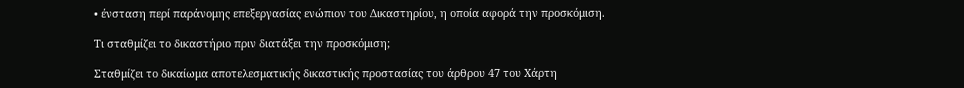• ένσταση περί παράνομης επεξεργασίας ενώπιον του Δικαστηρίου, η οποία αφορά την προσκόμιση.

Τι σταθμίζει το δικαστήριο πριν διατάξει την προσκόμιση;

Σταθμίζει το δικαίωμα αποτελεσματικής δικαστικής προστασίας του άρθρου 47 του Χάρτη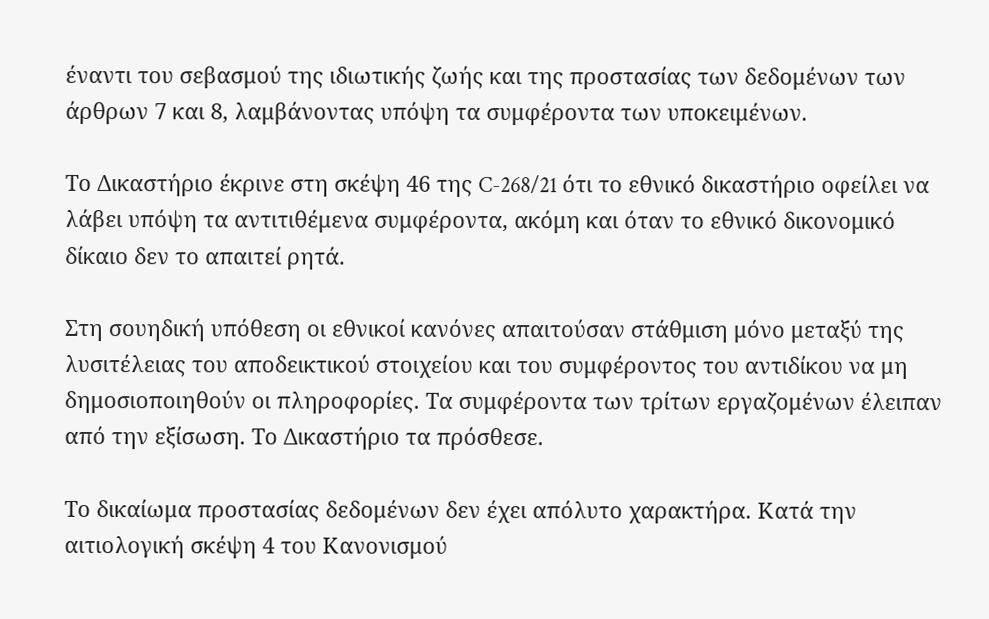έναντι του σεβασμού της ιδιωτικής ζωής και της προστασίας των δεδομένων των άρθρων 7 και 8, λαμβάνοντας υπόψη τα συμφέροντα των υποκειμένων.

Το Δικαστήριο έκρινε στη σκέψη 46 της C-268/21 ότι το εθνικό δικαστήριο οφείλει να λάβει υπόψη τα αντιτιθέμενα συμφέροντα, ακόμη και όταν το εθνικό δικονομικό δίκαιο δεν το απαιτεί ρητά.

Στη σουηδική υπόθεση οι εθνικοί κανόνες απαιτούσαν στάθμιση μόνο μεταξύ της λυσιτέλειας του αποδεικτικού στοιχείου και του συμφέροντος του αντιδίκου να μη δημοσιοποιηθούν οι πληροφορίες. Τα συμφέροντα των τρίτων εργαζομένων έλειπαν από την εξίσωση. Το Δικαστήριο τα πρόσθεσε.

Το δικαίωμα προστασίας δεδομένων δεν έχει απόλυτο χαρακτήρα. Κατά την αιτιολογική σκέψη 4 του Κανονισμού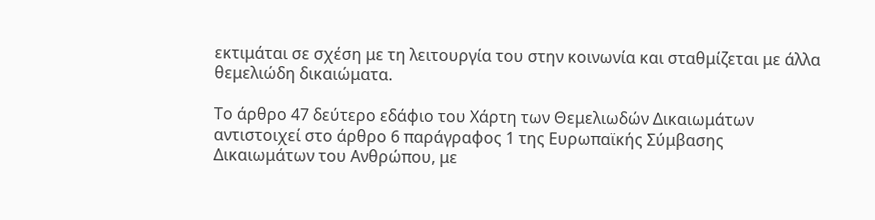εκτιμάται σε σχέση με τη λειτουργία του στην κοινωνία και σταθμίζεται με άλλα θεμελιώδη δικαιώματα.

Το άρθρο 47 δεύτερο εδάφιο του Χάρτη των Θεμελιωδών Δικαιωμάτων αντιστοιχεί στο άρθρο 6 παράγραφος 1 της Ευρωπαϊκής Σύμβασης Δικαιωμάτων του Ανθρώπου, με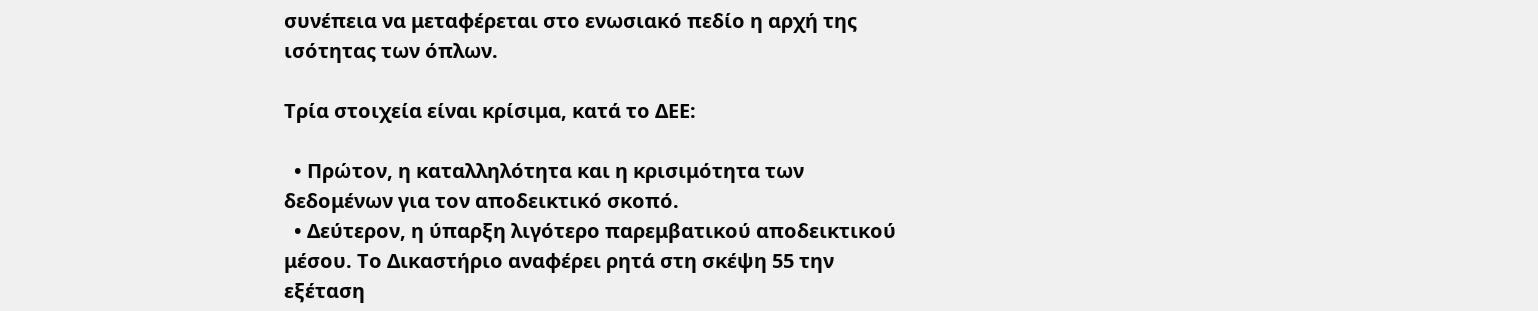συνέπεια να μεταφέρεται στο ενωσιακό πεδίο η αρχή της ισότητας των όπλων.

Τρία στοιχεία είναι κρίσιμα, κατά το ΔΕΕ:

  • Πρώτον, η καταλληλότητα και η κρισιμότητα των δεδομένων για τον αποδεικτικό σκοπό.
  • Δεύτερον, η ύπαρξη λιγότερο παρεμβατικού αποδεικτικού μέσου. Το Δικαστήριο αναφέρει ρητά στη σκέψη 55 την εξέταση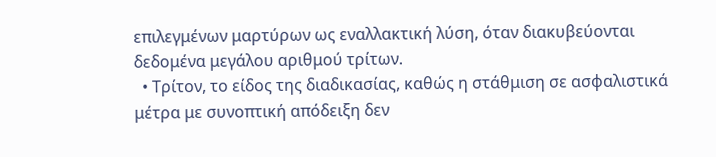επιλεγμένων μαρτύρων ως εναλλακτική λύση, όταν διακυβεύονται δεδομένα μεγάλου αριθμού τρίτων.
  • Τρίτον, το είδος της διαδικασίας, καθώς η στάθμιση σε ασφαλιστικά μέτρα με συνοπτική απόδειξη δεν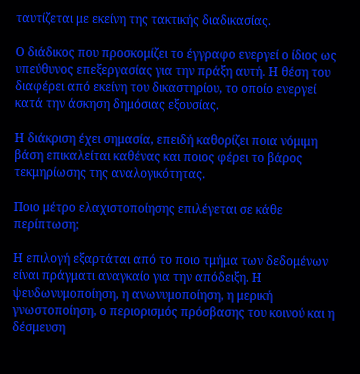ταυτίζεται με εκείνη της τακτικής διαδικασίας.

Ο διάδικος που προσκομίζει το έγγραφο ενεργεί ο ίδιος ως υπεύθυνος επεξεργασίας για την πράξη αυτή. Η θέση του διαφέρει από εκείνη του δικαστηρίου, το οποίο ενεργεί κατά την άσκηση δημόσιας εξουσίας.

Η διάκριση έχει σημασία, επειδή καθορίζει ποια νόμιμη βάση επικαλείται καθένας και ποιος φέρει το βάρος τεκμηρίωσης της αναλογικότητας.

Ποιο μέτρο ελαχιστοποίησης επιλέγεται σε κάθε περίπτωση;

Η επιλογή εξαρτάται από το ποιο τμήμα των δεδομένων είναι πράγματι αναγκαίο για την απόδειξη. Η ψευδωνυμοποίηση, η ανωνυμοποίηση, η μερική γνωστοποίηση, ο περιορισμός πρόσβασης του κοινού και η δέσμευση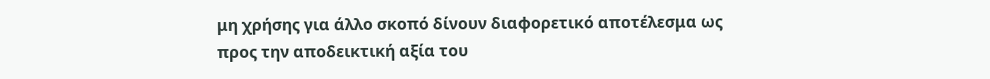μη χρήσης για άλλο σκοπό δίνουν διαφορετικό αποτέλεσμα ως προς την αποδεικτική αξία του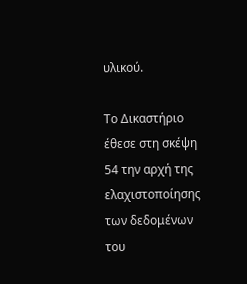υλικού.

Το Δικαστήριο έθεσε στη σκέψη 54 την αρχή της ελαχιστοποίησης των δεδομένων του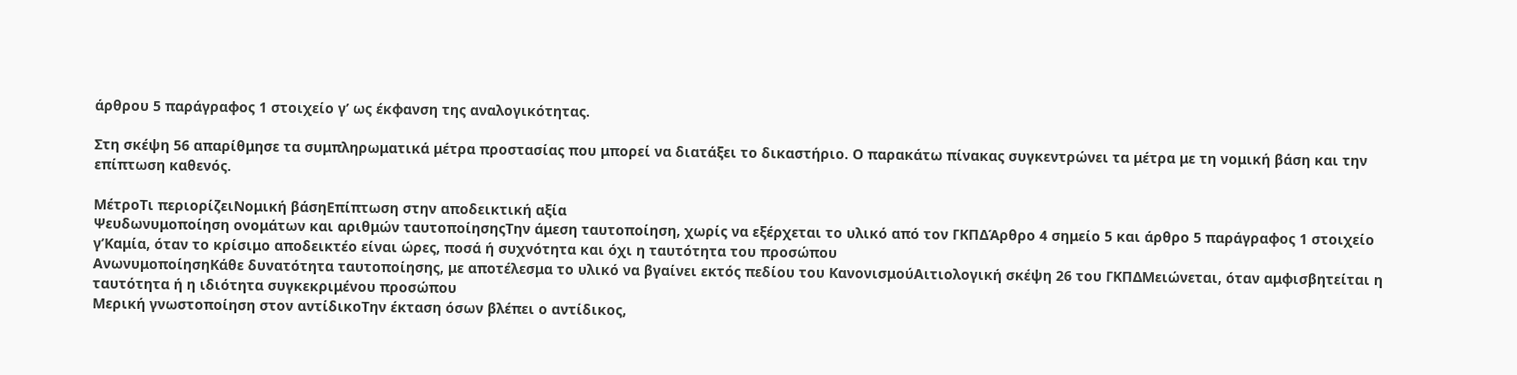άρθρου 5 παράγραφος 1 στοιχείο γ’ ως έκφανση της αναλογικότητας.

Στη σκέψη 56 απαρίθμησε τα συμπληρωματικά μέτρα προστασίας που μπορεί να διατάξει το δικαστήριο. Ο παρακάτω πίνακας συγκεντρώνει τα μέτρα με τη νομική βάση και την επίπτωση καθενός.

ΜέτροΤι περιορίζειΝομική βάσηΕπίπτωση στην αποδεικτική αξία
Ψευδωνυμοποίηση ονομάτων και αριθμών ταυτοποίησηςΤην άμεση ταυτοποίηση, χωρίς να εξέρχεται το υλικό από τον ΓΚΠΔΆρθρο 4 σημείο 5 και άρθρο 5 παράγραφος 1 στοιχείο γ’Καμία, όταν το κρίσιμο αποδεικτέο είναι ώρες, ποσά ή συχνότητα και όχι η ταυτότητα του προσώπου
ΑνωνυμοποίησηΚάθε δυνατότητα ταυτοποίησης, με αποτέλεσμα το υλικό να βγαίνει εκτός πεδίου του ΚανονισμούΑιτιολογική σκέψη 26 του ΓΚΠΔΜειώνεται, όταν αμφισβητείται η ταυτότητα ή η ιδιότητα συγκεκριμένου προσώπου
Μερική γνωστοποίηση στον αντίδικοΤην έκταση όσων βλέπει ο αντίδικος,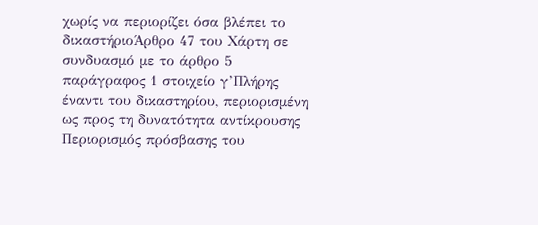χωρίς να περιορίζει όσα βλέπει το δικαστήριοΆρθρο 47 του Χάρτη σε συνδυασμό με το άρθρο 5 παράγραφος 1 στοιχείο γ’Πλήρης έναντι του δικαστηρίου, περιορισμένη ως προς τη δυνατότητα αντίκρουσης
Περιορισμός πρόσβασης του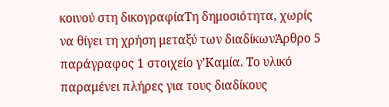κοινού στη δικογραφίαΤη δημοσιότητα, χωρίς να θίγει τη χρήση μεταξύ των διαδίκωνΆρθρο 5 παράγραφος 1 στοιχείο γ’Καμία. Το υλικό παραμένει πλήρες για τους διαδίκους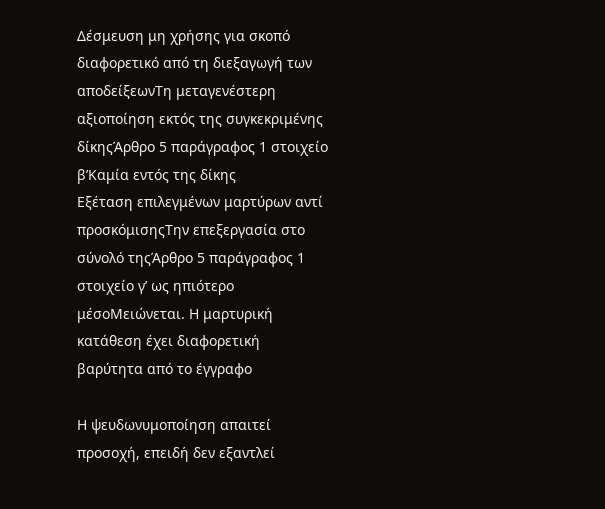Δέσμευση μη χρήσης για σκοπό διαφορετικό από τη διεξαγωγή των αποδείξεωνΤη μεταγενέστερη αξιοποίηση εκτός της συγκεκριμένης δίκηςΆρθρο 5 παράγραφος 1 στοιχείο β’Καμία εντός της δίκης
Εξέταση επιλεγμένων μαρτύρων αντί προσκόμισηςΤην επεξεργασία στο σύνολό τηςΆρθρο 5 παράγραφος 1 στοιχείο γ’ ως ηπιότερο μέσοΜειώνεται. Η μαρτυρική κατάθεση έχει διαφορετική βαρύτητα από το έγγραφο

Η ψευδωνυμοποίηση απαιτεί προσοχή, επειδή δεν εξαντλεί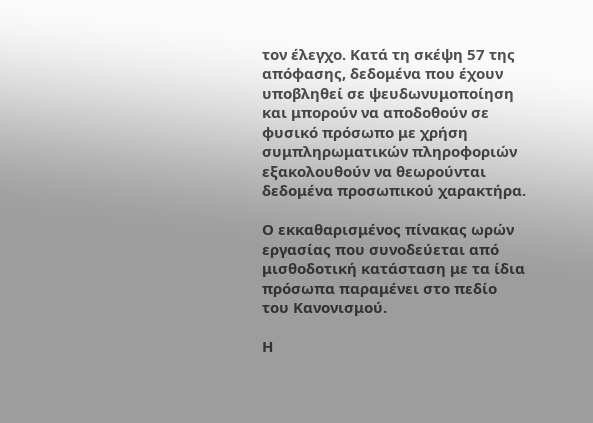τον έλεγχο. Κατά τη σκέψη 57 της απόφασης, δεδομένα που έχουν υποβληθεί σε ψευδωνυμοποίηση και μπορούν να αποδοθούν σε φυσικό πρόσωπο με χρήση συμπληρωματικών πληροφοριών εξακολουθούν να θεωρούνται δεδομένα προσωπικού χαρακτήρα.

Ο εκκαθαρισμένος πίνακας ωρών εργασίας που συνοδεύεται από μισθοδοτική κατάσταση με τα ίδια πρόσωπα παραμένει στο πεδίο του Κανονισμού.

Η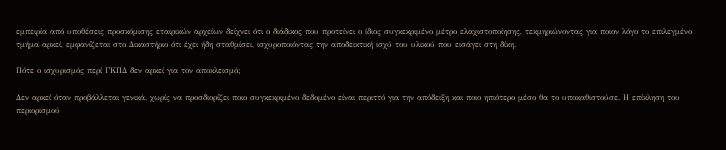εμπειρία από υποθέσεις προσκόμισης εταιρικών αρχείων δείχνει ότι ο διάδικος που προτείνει ο ίδιος συγκεκριμένο μέτρο ελαχιστοποίησης, τεκμηριώνοντας για ποιον λόγο το επιλεγμένο τμήμα αρκεί, εμφανίζεται στο Δικαστήριο ότι έχει ήδη σταθμίσει, ισχυροποιόντας την αποδεικτική ισχύ του υλικού που εισάγει στη δίκη.

Πότε ο ισχυρισμός περί ΓΚΠΔ δεν αρκεί για τον αποκλεισμό;

Δεν αρκεί όταν προβάλλεται γενικά, χωρίς να προσδιορίζει ποιο συγκεκριμένο δεδομένο είναι περιττό για την απόδειξη και ποιο ηπιότερο μέσο θα το υποκαθιστούσε. Η επίκληση του περιορισμού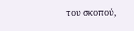του σκοπού,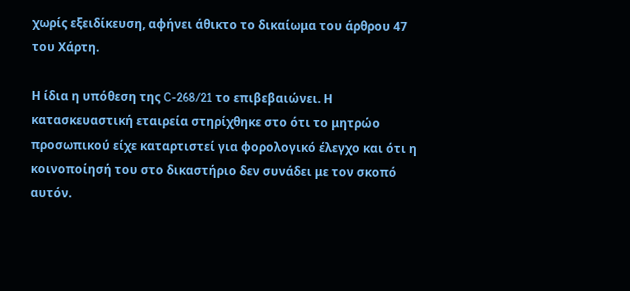χωρίς εξειδίκευση, αφήνει άθικτο το δικαίωμα του άρθρου 47 του Χάρτη.

Η ίδια η υπόθεση της C-268/21 το επιβεβαιώνει. Η κατασκευαστική εταιρεία στηρίχθηκε στο ότι το μητρώο προσωπικού είχε καταρτιστεί για φορολογικό έλεγχο και ότι η κοινοποίησή του στο δικαστήριο δεν συνάδει με τον σκοπό αυτόν.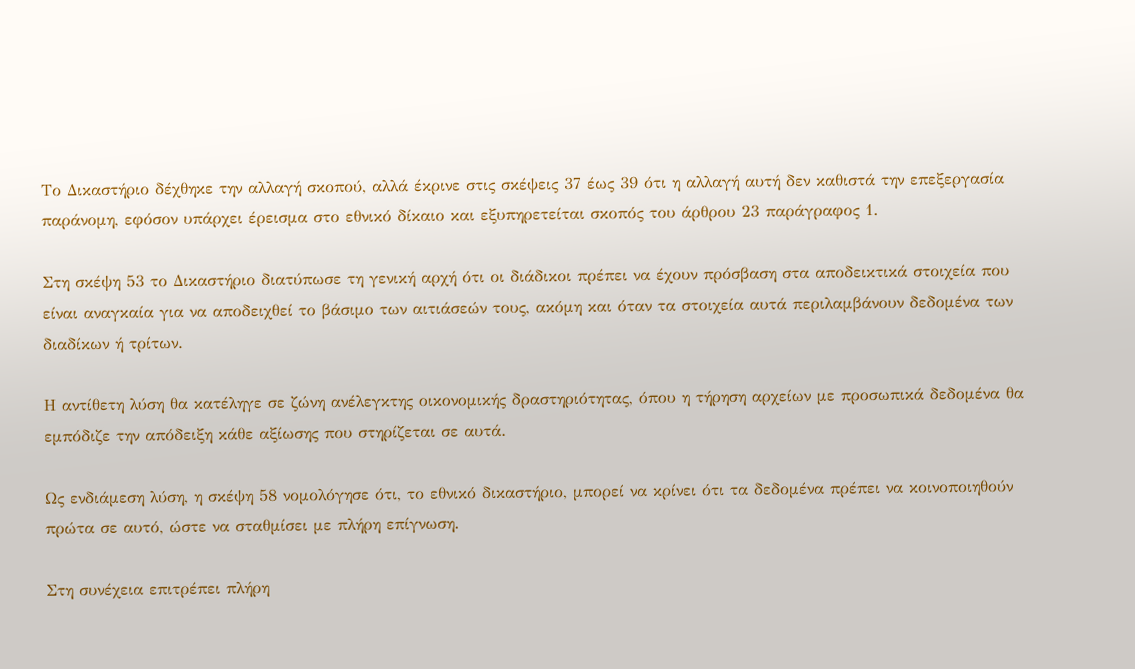Το Δικαστήριο δέχθηκε την αλλαγή σκοπού, αλλά έκρινε στις σκέψεις 37 έως 39 ότι η αλλαγή αυτή δεν καθιστά την επεξεργασία παράνομη, εφόσον υπάρχει έρεισμα στο εθνικό δίκαιο και εξυπηρετείται σκοπός του άρθρου 23 παράγραφος 1.

Στη σκέψη 53 το Δικαστήριο διατύπωσε τη γενική αρχή ότι οι διάδικοι πρέπει να έχουν πρόσβαση στα αποδεικτικά στοιχεία που είναι αναγκαία για να αποδειχθεί το βάσιμο των αιτιάσεών τους, ακόμη και όταν τα στοιχεία αυτά περιλαμβάνουν δεδομένα των διαδίκων ή τρίτων.

Η αντίθετη λύση θα κατέληγε σε ζώνη ανέλεγκτης οικονομικής δραστηριότητας, όπου η τήρηση αρχείων με προσωπικά δεδομένα θα εμπόδιζε την απόδειξη κάθε αξίωσης που στηρίζεται σε αυτά.

Ως ενδιάμεση λύση, η σκέψη 58 νομολόγησε ότι, το εθνικό δικαστήριο, μπορεί να κρίνει ότι τα δεδομένα πρέπει να κοινοποιηθούν πρώτα σε αυτό, ώστε να σταθμίσει με πλήρη επίγνωση.

Στη συνέχεια επιτρέπει πλήρη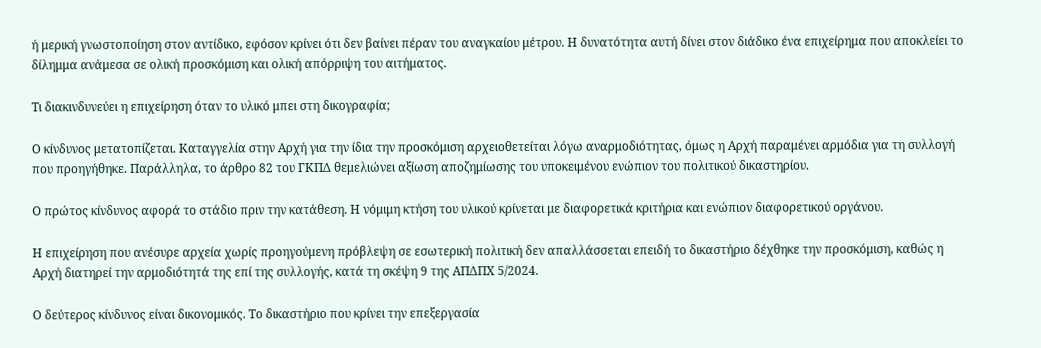ή μερική γνωστοποίηση στον αντίδικο, εφόσον κρίνει ότι δεν βαίνει πέραν του αναγκαίου μέτρου. Η δυνατότητα αυτή δίνει στον διάδικο ένα επιχείρημα που αποκλείει το δίλημμα ανάμεσα σε ολική προσκόμιση και ολική απόρριψη του αιτήματος.

Τι διακινδυνεύει η επιχείρηση όταν το υλικό μπει στη δικογραφία;

Ο κίνδυνος μετατοπίζεται. Καταγγελία στην Αρχή για την ίδια την προσκόμιση αρχειοθετείται λόγω αναρμοδιότητας, όμως η Αρχή παραμένει αρμόδια για τη συλλογή που προηγήθηκε. Παράλληλα, το άρθρο 82 του ΓΚΠΔ θεμελιώνει αξίωση αποζημίωσης του υποκειμένου ενώπιον του πολιτικού δικαστηρίου.

Ο πρώτος κίνδυνος αφορά το στάδιο πριν την κατάθεση. Η νόμιμη κτήση του υλικού κρίνεται με διαφορετικά κριτήρια και ενώπιον διαφορετικού οργάνου.

Η επιχείρηση που ανέσυρε αρχεία χωρίς προηγούμενη πρόβλεψη σε εσωτερική πολιτική δεν απαλλάσσεται επειδή το δικαστήριο δέχθηκε την προσκόμιση, καθώς η Αρχή διατηρεί την αρμοδιότητά της επί της συλλογής, κατά τη σκέψη 9 της ΑΠΔΠΧ 5/2024.

Ο δεύτερος κίνδυνος είναι δικονομικός. Το δικαστήριο που κρίνει την επεξεργασία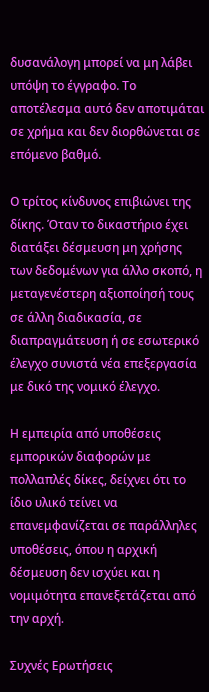δυσανάλογη μπορεί να μη λάβει υπόψη το έγγραφο. Το αποτέλεσμα αυτό δεν αποτιμάται σε χρήμα και δεν διορθώνεται σε επόμενο βαθμό.

Ο τρίτος κίνδυνος επιβιώνει της δίκης. Όταν το δικαστήριο έχει διατάξει δέσμευση μη χρήσης των δεδομένων για άλλο σκοπό, η μεταγενέστερη αξιοποίησή τους σε άλλη διαδικασία, σε διαπραγμάτευση ή σε εσωτερικό έλεγχο συνιστά νέα επεξεργασία με δικό της νομικό έλεγχο.

Η εμπειρία από υποθέσεις εμπορικών διαφορών με πολλαπλές δίκες, δείχνει ότι το ίδιο υλικό τείνει να επανεμφανίζεται σε παράλληλες υποθέσεις, όπου η αρχική δέσμευση δεν ισχύει και η νομιμότητα επανεξετάζεται από την αρχή.

Συχνές Ερωτήσεις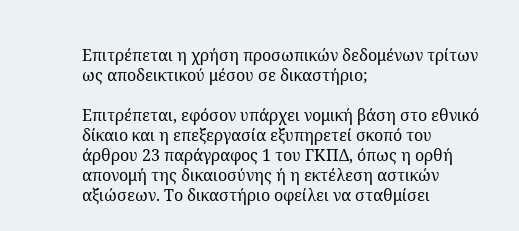Επιτρέπεται η χρήση προσωπικών δεδομένων τρίτων ως αποδεικτικού μέσου σε δικαστήριο;

Επιτρέπεται, εφόσον υπάρχει νομική βάση στο εθνικό δίκαιο και η επεξεργασία εξυπηρετεί σκοπό του άρθρου 23 παράγραφος 1 του ΓΚΠΔ, όπως η ορθή απονομή της δικαιοσύνης ή η εκτέλεση αστικών αξιώσεων. Το δικαστήριο οφείλει να σταθμίσει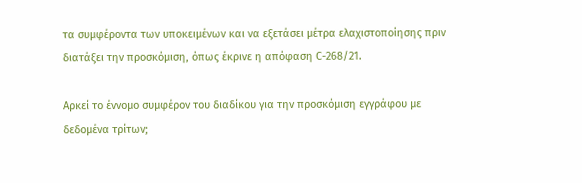τα συμφέροντα των υποκειμένων και να εξετάσει μέτρα ελαχιστοποίησης πριν διατάξει την προσκόμιση, όπως έκρινε η απόφαση C-268/21.

Αρκεί το έννομο συμφέρον του διαδίκου για την προσκόμιση εγγράφου με δεδομένα τρίτων;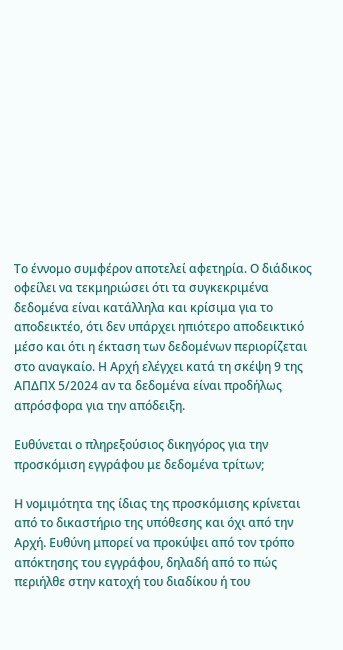Το έννομο συμφέρον αποτελεί αφετηρία. Ο διάδικος οφείλει να τεκμηριώσει ότι τα συγκεκριμένα δεδομένα είναι κατάλληλα και κρίσιμα για το αποδεικτέο, ότι δεν υπάρχει ηπιότερο αποδεικτικό μέσο και ότι η έκταση των δεδομένων περιορίζεται στο αναγκαίο. Η Αρχή ελέγχει κατά τη σκέψη 9 της ΑΠΔΠΧ 5/2024 αν τα δεδομένα είναι προδήλως απρόσφορα για την απόδειξη.

Ευθύνεται ο πληρεξούσιος δικηγόρος για την προσκόμιση εγγράφου με δεδομένα τρίτων;

Η νομιμότητα της ίδιας της προσκόμισης κρίνεται από το δικαστήριο της υπόθεσης και όχι από την Αρχή. Ευθύνη μπορεί να προκύψει από τον τρόπο απόκτησης του εγγράφου, δηλαδή από το πώς περιήλθε στην κατοχή του διαδίκου ή του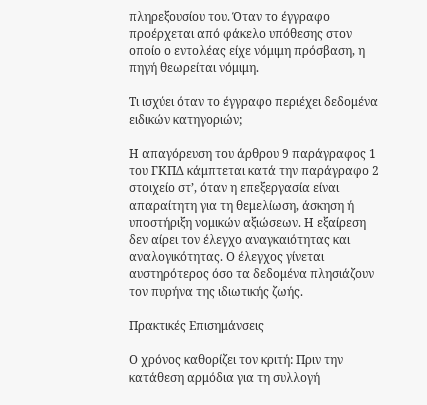πληρεξουσίου του. Όταν το έγγραφο προέρχεται από φάκελο υπόθεσης στον οποίο ο εντολέας είχε νόμιμη πρόσβαση, η πηγή θεωρείται νόμιμη.

Τι ισχύει όταν το έγγραφο περιέχει δεδομένα ειδικών κατηγοριών;

Η απαγόρευση του άρθρου 9 παράγραφος 1 του ΓΚΠΔ κάμπτεται κατά την παράγραφο 2 στοιχείο στ’, όταν η επεξεργασία είναι απαραίτητη για τη θεμελίωση, άσκηση ή υποστήριξη νομικών αξιώσεων. Η εξαίρεση δεν αίρει τον έλεγχο αναγκαιότητας και αναλογικότητας. Ο έλεγχος γίνεται αυστηρότερος όσο τα δεδομένα πλησιάζουν τον πυρήνα της ιδιωτικής ζωής.

Πρακτικές Επισημάνσεις

Ο χρόνος καθορίζει τον κριτή: Πριν την κατάθεση αρμόδια για τη συλλογή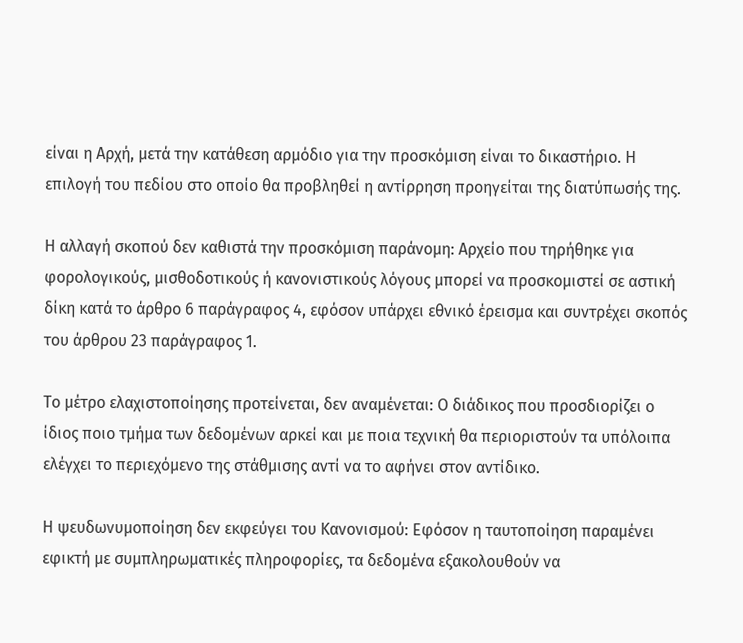είναι η Αρχή, μετά την κατάθεση αρμόδιο για την προσκόμιση είναι το δικαστήριο. Η επιλογή του πεδίου στο οποίο θα προβληθεί η αντίρρηση προηγείται της διατύπωσής της.

Η αλλαγή σκοπού δεν καθιστά την προσκόμιση παράνομη: Αρχείο που τηρήθηκε για φορολογικούς, μισθοδοτικούς ή κανονιστικούς λόγους μπορεί να προσκομιστεί σε αστική δίκη κατά το άρθρο 6 παράγραφος 4, εφόσον υπάρχει εθνικό έρεισμα και συντρέχει σκοπός του άρθρου 23 παράγραφος 1.

Το μέτρο ελαχιστοποίησης προτείνεται, δεν αναμένεται: Ο διάδικος που προσδιορίζει ο ίδιος ποιο τμήμα των δεδομένων αρκεί και με ποια τεχνική θα περιοριστούν τα υπόλοιπα ελέγχει το περιεχόμενο της στάθμισης αντί να το αφήνει στον αντίδικο.

Η ψευδωνυμοποίηση δεν εκφεύγει του Κανονισμού: Εφόσον η ταυτοποίηση παραμένει εφικτή με συμπληρωματικές πληροφορίες, τα δεδομένα εξακολουθούν να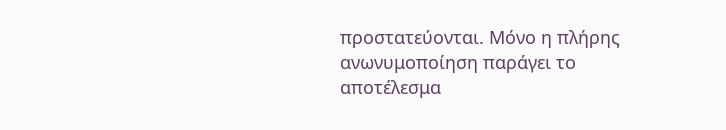προστατεύονται. Μόνο η πλήρης ανωνυμοποίηση παράγει το αποτέλεσμα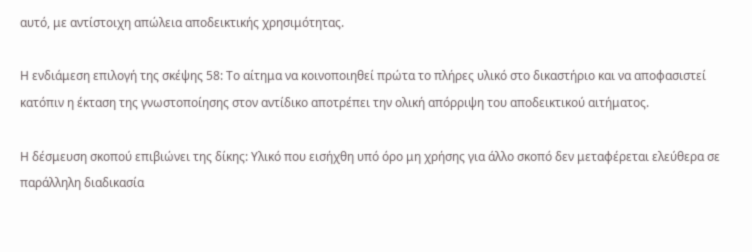αυτό, με αντίστοιχη απώλεια αποδεικτικής χρησιμότητας.

Η ενδιάμεση επιλογή της σκέψης 58: Το αίτημα να κοινοποιηθεί πρώτα το πλήρες υλικό στο δικαστήριο και να αποφασιστεί κατόπιν η έκταση της γνωστοποίησης στον αντίδικο αποτρέπει την ολική απόρριψη του αποδεικτικού αιτήματος.

Η δέσμευση σκοπού επιβιώνει της δίκης: Υλικό που εισήχθη υπό όρο μη χρήσης για άλλο σκοπό δεν μεταφέρεται ελεύθερα σε παράλληλη διαδικασία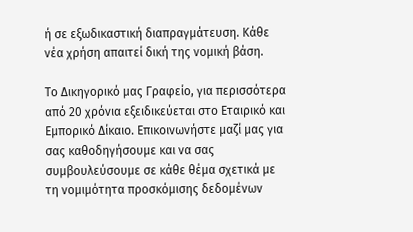ή σε εξωδικαστική διαπραγμάτευση. Κάθε νέα χρήση απαιτεί δική της νομική βάση.

Το Δικηγορικό μας Γραφείο, για περισσότερα από 20 χρόνια εξειδικεύεται στο Εταιρικό και Εμπορικό Δίκαιο. Επικοινωνήστε μαζί μας για σας καθοδηγήσουμε και να σας συμβουλεύσουμε σε κάθε θέμα σχετικά με τη νομιμότητα προσκόμισης δεδομένων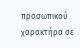προσωπικού χαρακτήρα σε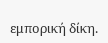εμπορική δίκη.